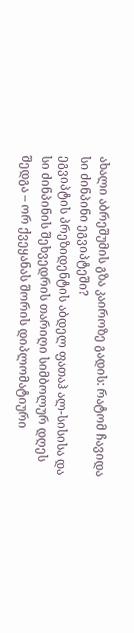ახალი აბრეშუმის გზა კაიროზე გადის: რატომ ჩავიდა სი ძინპინი ეგვიპტეში?
ეგვიპტის პრეზიდენტის აბდელ ფათაჰ ალ-სისისა და სი ძინპინის შეხვედრის თარიღი სიმბოლურ დღეს შედგა – ორ ქვეყანას შორის დიპლომატიური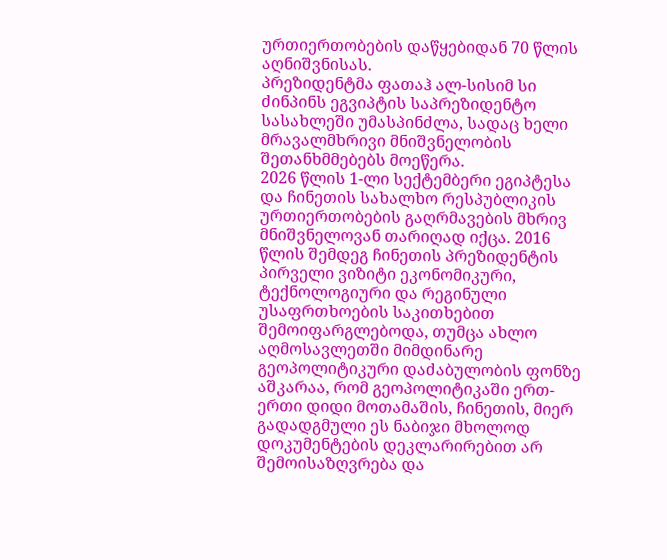ურთიერთობების დაწყებიდან 70 წლის აღნიშვნისას.
პრეზიდენტმა ფათაჰ ალ-სისიმ სი ძინპინს ეგვიპტის საპრეზიდენტო სასახლეში უმასპინძლა, სადაც ხელი მრავალმხრივი მნიშვნელობის შეთანხმმებებს მოეწერა.
2026 წლის 1-ლი სექტემბერი ეგიპტესა და ჩინეთის სახალხო რესპუბლიკის ურთიერთობების გაღრმავების მხრივ მნიშვნელოვან თარიღად იქცა. 2016 წლის შემდეგ ჩინეთის პრეზიდენტის პირველი ვიზიტი ეკონომიკური, ტექნოლოგიური და რეგინული უსაფრთხოების საკითხებით შემოიფარგლებოდა, თუმცა ახლო აღმოსავლეთში მიმდინარე გეოპოლიტიკური დაძაბულობის ფონზე აშკარაა, რომ გეოპოლიტიკაში ერთ-ერთი დიდი მოთამაშის, ჩინეთის, მიერ გადადგმული ეს ნაბიჯი მხოლოდ დოკუმენტების დეკლარირებით არ შემოისაზღვრება და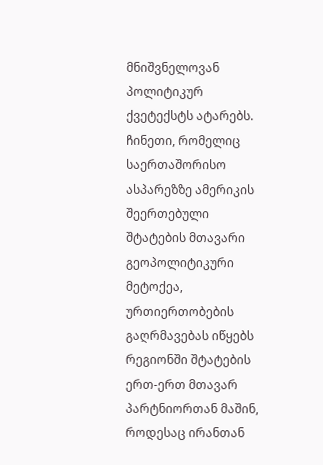მნიშვნელოვან პოლიტიკურ ქვეტექსტს ატარებს.
ჩინეთი, რომელიც საერთაშორისო ასპარეზზე ამერიკის შეერთებული შტატების მთავარი გეოპოლიტიკური მეტოქეა, ურთიერთობების გაღრმავებას იწყებს რეგიონში შტატების ერთ-ერთ მთავარ პარტნიორთან მაშინ, როდესაც ირანთან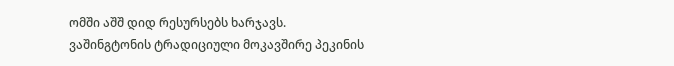ომში აშშ დიდ რესურსებს ხარჯავს.
ვაშინგტონის ტრადიციული მოკავშირე პეკინის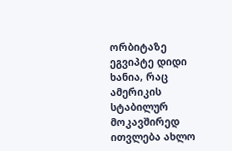ორბიტაზე
ეგვიპტე დიდი ხანია, რაც ამერიკის სტაბილურ მოკავშირედ ითვლება ახლო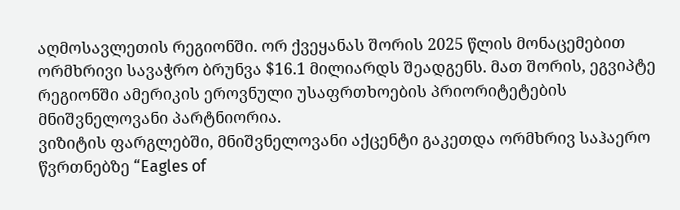აღმოსავლეთის რეგიონში. ორ ქვეყანას შორის 2025 წლის მონაცემებით ორმხრივი სავაჭრო ბრუნვა $16.1 მილიარდს შეადგენს. მათ შორის, ეგვიპტე რეგიონში ამერიკის ეროვნული უსაფრთხოების პრიორიტეტების მნიშვნელოვანი პარტნიორია.
ვიზიტის ფარგლებში, მნიშვნელოვანი აქცენტი გაკეთდა ორმხრივ საჰაერო წვრთნებზე “Eagles of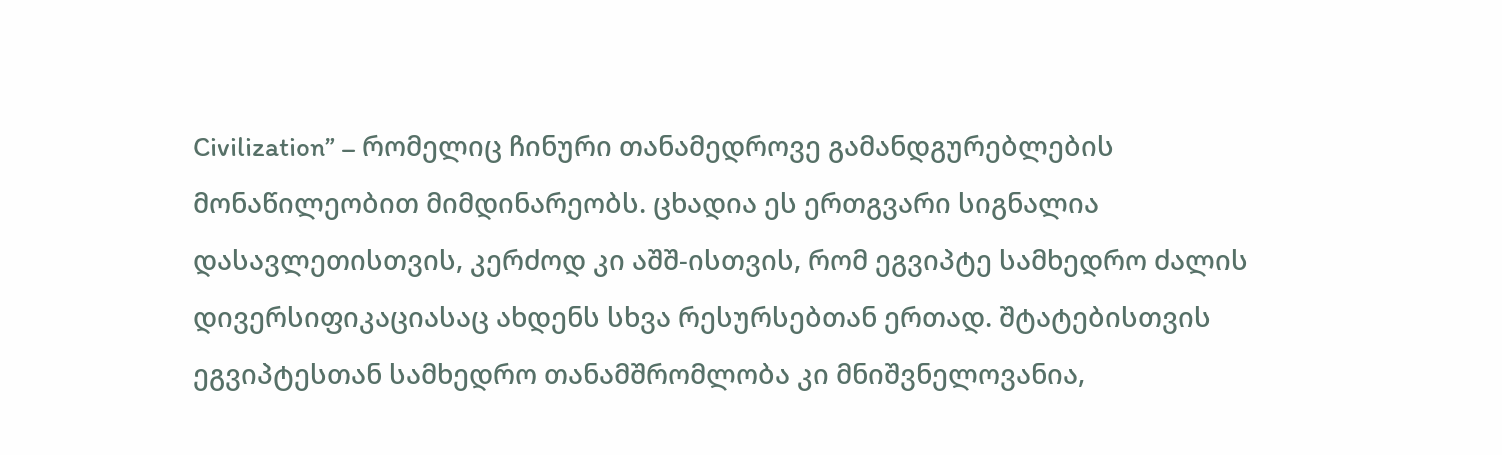Civilization” – რომელიც ჩინური თანამედროვე გამანდგურებლების მონაწილეობით მიმდინარეობს. ცხადია ეს ერთგვარი სიგნალია დასავლეთისთვის, კერძოდ კი აშშ-ისთვის, რომ ეგვიპტე სამხედრო ძალის დივერსიფიკაციასაც ახდენს სხვა რესურსებთან ერთად. შტატებისთვის ეგვიპტესთან სამხედრო თანამშრომლობა კი მნიშვნელოვანია,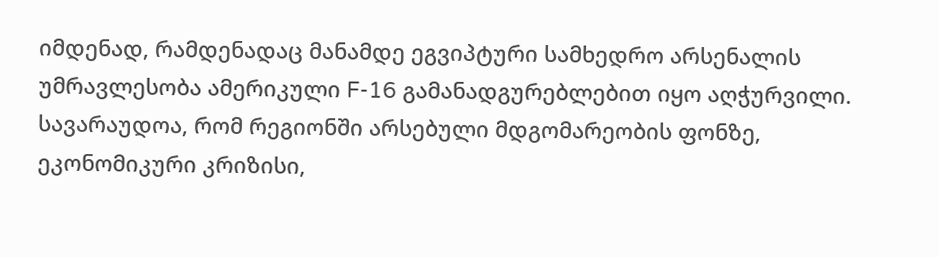იმდენად, რამდენადაც მანამდე ეგვიპტური სამხედრო არსენალის უმრავლესობა ამერიკული F-16 გამანადგურებლებით იყო აღჭურვილი.
სავარაუდოა, რომ რეგიონში არსებული მდგომარეობის ფონზე, ეკონომიკური კრიზისი,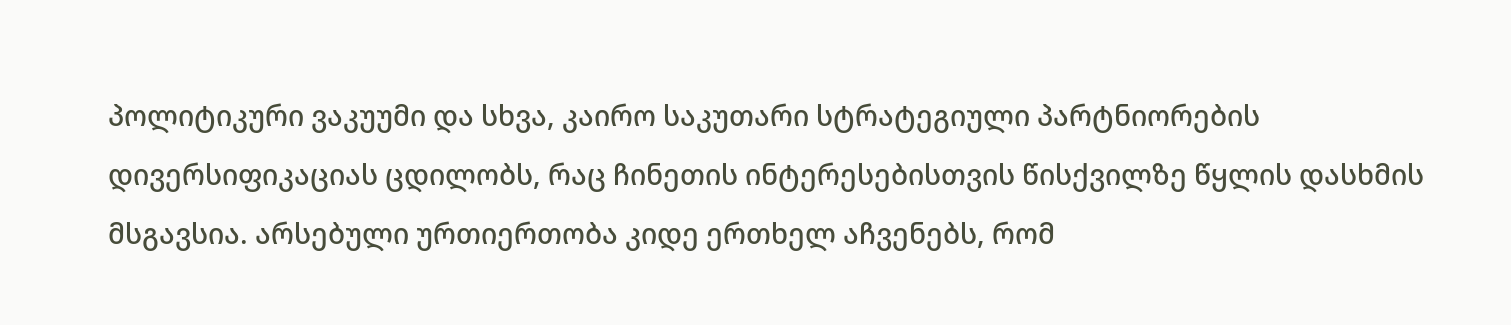პოლიტიკური ვაკუუმი და სხვა, კაირო საკუთარი სტრატეგიული პარტნიორების დივერსიფიკაციას ცდილობს, რაც ჩინეთის ინტერესებისთვის წისქვილზე წყლის დასხმის მსგავსია. არსებული ურთიერთობა კიდე ერთხელ აჩვენებს, რომ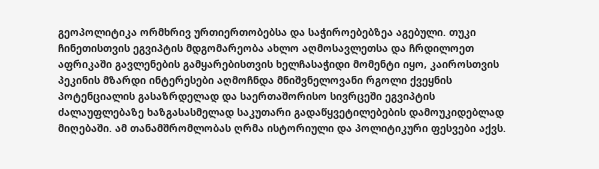გეოპოლიტიკა ორმხრივ ურთიერთობებსა და საჭიროებებზეა აგებული. თუკი ჩინეთისთვის ეგვიპტის მდგომარეობა ახლო აღმოსავლეთსა და ჩრდილოეთ აფრიკაში გავლენების გამყარებისთვის ხელჩასაჭიდი მომენტი იყო, კაიროსთვის პეკინის მზარდი ინტერესები აღმოჩნდა მნიშვნელოვანი რგოლი ქვეყნის პოტენციალის გასაზრდელად და საერთაშორისო სივრცეში ეგვიპტის ძალაუფლებაზე ხაზგასასმელად საკუთარი გადაწყვეტილებების დამოუკიდებლად მიღებაში. ამ თანამშრომლობას ღრმა ისტორიული და პოლიტიკური ფესვები აქვს.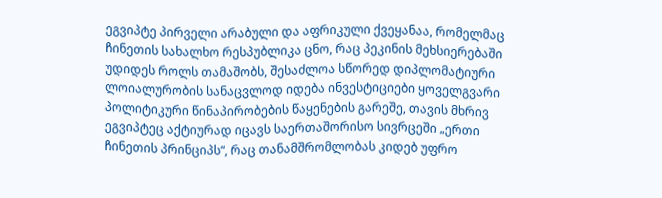ეგვიპტე პირველი არაბული და აფრიკული ქვეყანაა, რომელმაც ჩინეთის სახალხო რესპუბლიკა ცნო, რაც პეკინის მეხსიერებაში უდიდეს როლს თამაშობს, შესაძლოა სწორედ დიპლომატიური ლოიალურობის სანაცვლოდ იდება ინვესტიციები ყოველგვარი პოლიტიკური წინაპირობების წაყენების გარეშე, თავის მხრივ ეგვიპტეც აქტიურად იცავს საერთაშორისო სივრცეში „ერთი ჩინეთის პრინციპს“, რაც თანამშრომლობას კიდებ უფრო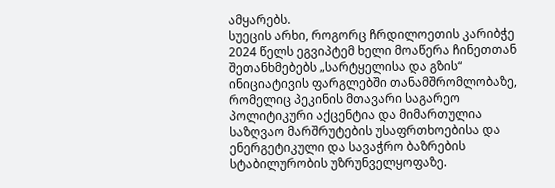ამყარებს.
სუეცის არხი, როგორც ჩრდილოეთის კარიბჭე
2024 წელს ეგვიპტემ ხელი მოაწერა ჩინეთთან შეთანხმებებს „სარტყელისა და გზის“ ინიციატივის ფარგლებში თანამშრომლობაზე, რომელიც პეკინის მთავარი საგარეო პოლიტიკური აქცენტია და მიმართულია საზღვაო მარშრუტების უსაფრთხოებისა და ენერგეტიკული და სავაჭრო ბაზრების სტაბილურობის უზრუნველყოფაზე.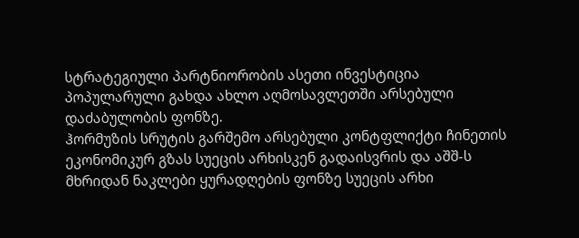სტრატეგიული პარტნიორობის ასეთი ინვესტიცია პოპულარული გახდა ახლო აღმოსავლეთში არსებული დაძაბულობის ფონზე.
ჰორმუზის სრუტის გარშემო არსებული კონტფლიქტი ჩინეთის ეკონომიკურ გზას სუეცის არხისკენ გადაისვრის და აშშ-ს მხრიდან ნაკლები ყურადღების ფონზე სუეცის არხი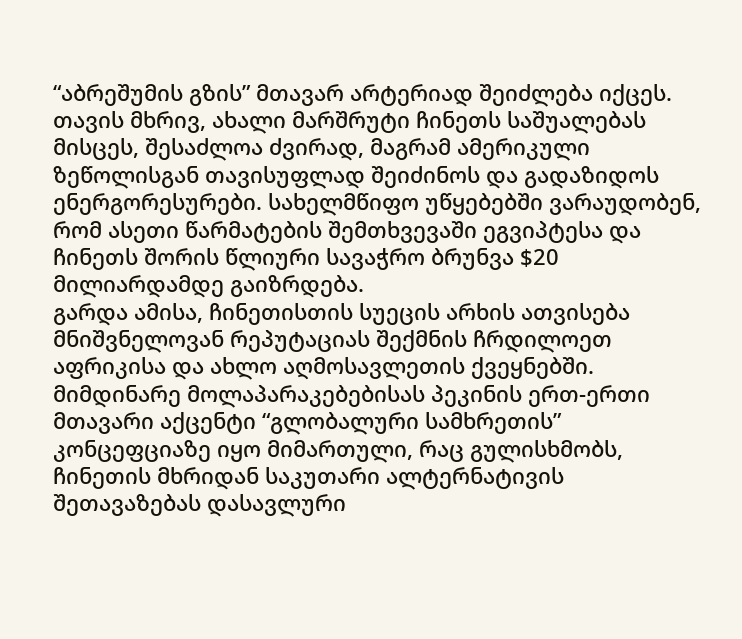“აბრეშუმის გზის” მთავარ არტერიად შეიძლება იქცეს. თავის მხრივ, ახალი მარშრუტი ჩინეთს საშუალებას მისცეს, შესაძლოა ძვირად, მაგრამ ამერიკული ზეწოლისგან თავისუფლად შეიძინოს და გადაზიდოს ენერგორესურები. სახელმწიფო უწყებებში ვარაუდობენ, რომ ასეთი წარმატების შემთხვევაში ეგვიპტესა და ჩინეთს შორის წლიური სავაჭრო ბრუნვა $20 მილიარდამდე გაიზრდება.
გარდა ამისა, ჩინეთისთის სუეცის არხის ათვისება მნიშვნელოვან რეპუტაციას შექმნის ჩრდილოეთ აფრიკისა და ახლო აღმოსავლეთის ქვეყნებში. მიმდინარე მოლაპარაკებებისას პეკინის ერთ-ერთი მთავარი აქცენტი “გლობალური სამხრეთის” კონცეფციაზე იყო მიმართული, რაც გულისხმობს, ჩინეთის მხრიდან საკუთარი ალტერნატივის შეთავაზებას დასავლური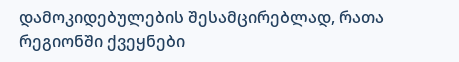დამოკიდებულების შესამცირებლად, რათა რეგიონში ქვეყნები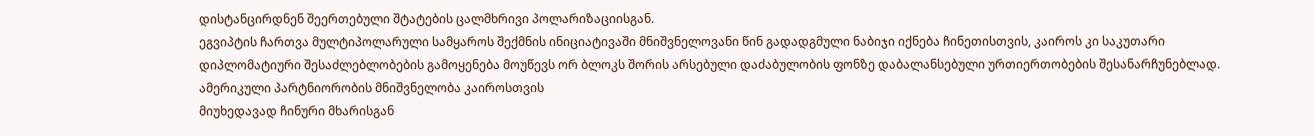დისტანცირდნენ შეერთებული შტატების ცალმხრივი პოლარიზაციისგან.
ეგვიპტის ჩართვა მულტიპოლარული სამყაროს შექმნის ინიციატივაში მნიშვნელოვანი წინ გადადგმული ნაბიჯი იქნება ჩინეთისთვის, კაიროს კი საკუთარი დიპლომატიური შესაძლებლობების გამოყენება მოუწევს ორ ბლოკს შორის არსებული დაძაბულობის ფონზე დაბალანსებული ურთიერთობების შესანარჩუნებლად.
ამერიკული პარტნიორობის მნიშვნელობა კაიროსთვის
მიუხედავად ჩინური მხარისგან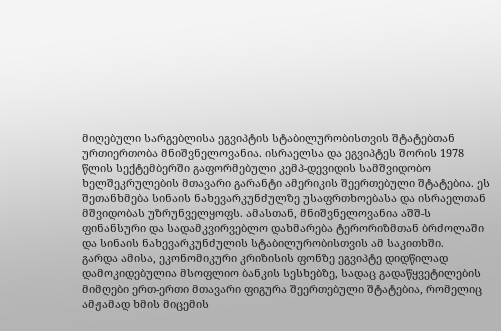მიღებული სარგებლისა ეგვიპტის სტაბილურობისთვის შტატებთან ურთიერთობა მნიშვნელოვანია. ისრაელსა და ეგვიპტეს შორის 1978 წლის სექტემბერში გაფორმებული კემპ-დევიდის სამშვიდობო ხელშეკრულების მთავარი გარანტი ამერიკის შეერთებული შტატებია. ეს შეთანხმება სინაის ნახევარკუნძულზე უსაფრთხოებასა და ისრაელთან მშვიდობას უზრუნველყოფს. ამასთან, მნიშვნელოვანია აშშ-ს ფინანსური და სადამკვირვებლო დახმარება ტერორიზმთან ბრძოლაში და სინაის ნახევარკუნძულის სტაბილურობისთვის ამ საკითხში.
გარდა ამისა, ეკონომიკური კრიზისის ფონზე ეგვიპტე დიდწილად დამოკიდებულია მსოფლიო ბანკის სესხებზე, სადაც გადაწყვეტილების მიმღები ერთ-ერთი მთავარი ფიგურა შეერთებული შტატებია, რომელიც ამჟამად ხმის მიცემის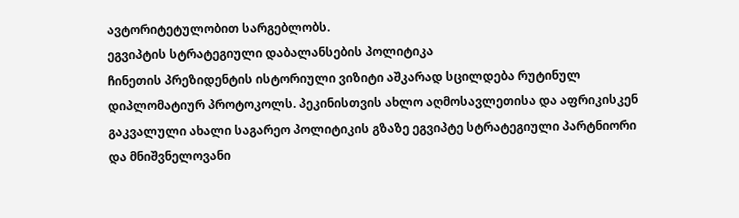ავტორიტეტულობით სარგებლობს.
ეგვიპტის სტრატეგიული დაბალანსების პოლიტიკა
ჩინეთის პრეზიდენტის ისტორიული ვიზიტი აშკარად სცილდება რუტინულ დიპლომატიურ პროტოკოლს. პეკინისთვის ახლო აღმოსავლეთისა და აფრიკისკენ გაკვალული ახალი საგარეო პოლიტიკის გზაზე ეგვიპტე სტრატეგიული პარტნიორი და მნიშვნელოვანი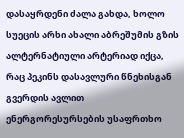დასაყრდენი ძალა გახდა, ხოლო სუეცის არხი ახალი აბრეშუმის გზის ალტერნატიული არტერიად იქცა, რაც პეკინს დასავლური წნეხისგან გვერდის ავლით ენერგორესურსების უსაფრთხო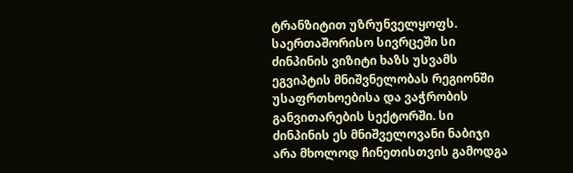ტრანზიტით უზრუნველყოფს.
საერთაშორისო სივრცეში სი ძინპინის ვიზიტი ხაზს უსვამს ეგვიპტის მნიშვნელობას რეგიონში უსაფრთხოებისა და ვაჭრობის განვითარების სექტორში. სი ძინპინის ეს მნიშველოვანი ნაბიჯი არა მხოლოდ ჩინეთისთვის გამოდგა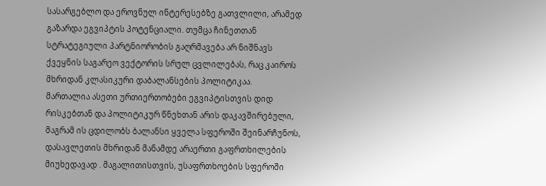სასარგებლო და ეროვნულ ინტერესებზე გათვლილი, არამედ გაზარდა ეგვიპტის პოტენციალი. თუმცა ჩინეთთან სტრატეგიული პარტნიორობის გაღრმავება არ ნიშნავს ქვეყნის საგარეო ვექტორის სრულ ცვლილებას, რაც კაიროს მხრიდან კლასიკური დაბალანსების პოლიტიკაა.
მართალია ასეთი ურთიერთობები ეგვიპტისთვის დიდ რისკებთან და პოლიტიკურ წნეხთან არის დაკავშირებული, მაგრამ ის ცდილობს ბალანსი ყველა სფეროში შეინარჩუნოს, დასავლეთის მხრიდან მანამდე არაერთი გაფრთხილების მიუხედავად . მაგალითისთვის, უსაფრთხოების სფეროში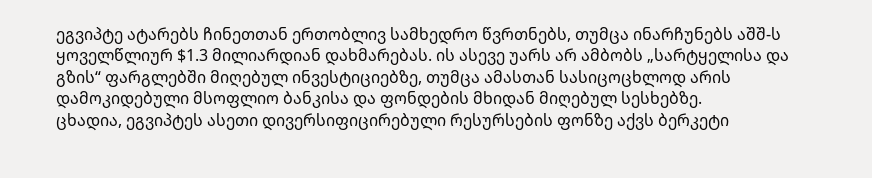ეგვიპტე ატარებს ჩინეთთან ერთობლივ სამხედრო წვრთნებს, თუმცა ინარჩუნებს აშშ-ს ყოველწლიურ $1.3 მილიარდიან დახმარებას. ის ასევე უარს არ ამბობს „სარტყელისა და გზის“ ფარგლებში მიღებულ ინვესტიციებზე, თუმცა ამასთან სასიცოცხლოდ არის დამოკიდებული მსოფლიო ბანკისა და ფონდების მხიდან მიღებულ სესხებზე.
ცხადია, ეგვიპტეს ასეთი დივერსიფიცირებული რესურსების ფონზე აქვს ბერკეტი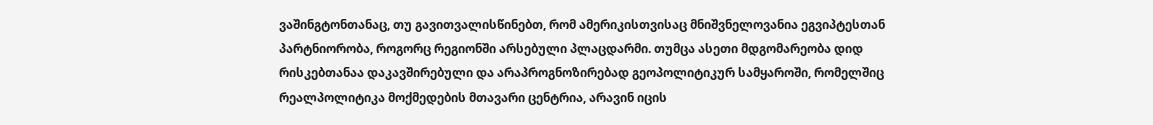ვაშინგტონთანაც, თუ გავითვალისწინებთ, რომ ამერიკისთვისაც მნიშვნელოვანია ეგვიპტესთან პარტნიორობა, როგორც რეგიონში არსებული პლაცდარმი. თუმცა ასეთი მდგომარეობა დიდ რისკებთანაა დაკავშირებული და არაპროგნოზირებად გეოპოლიტიკურ სამყაროში, რომელშიც რეალპოლიტიკა მოქმედების მთავარი ცენტრია, არავინ იცის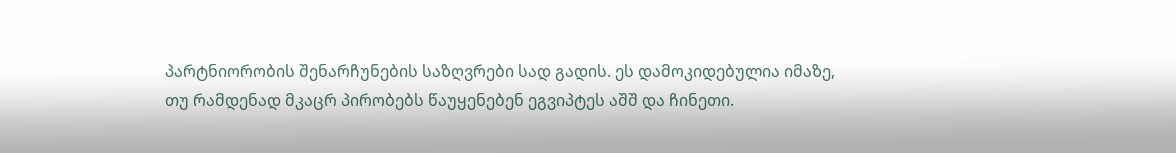პარტნიორობის შენარჩუნების საზღვრები სად გადის. ეს დამოკიდებულია იმაზე, თუ რამდენად მკაცრ პირობებს წაუყენებენ ეგვიპტეს აშშ და ჩინეთი.